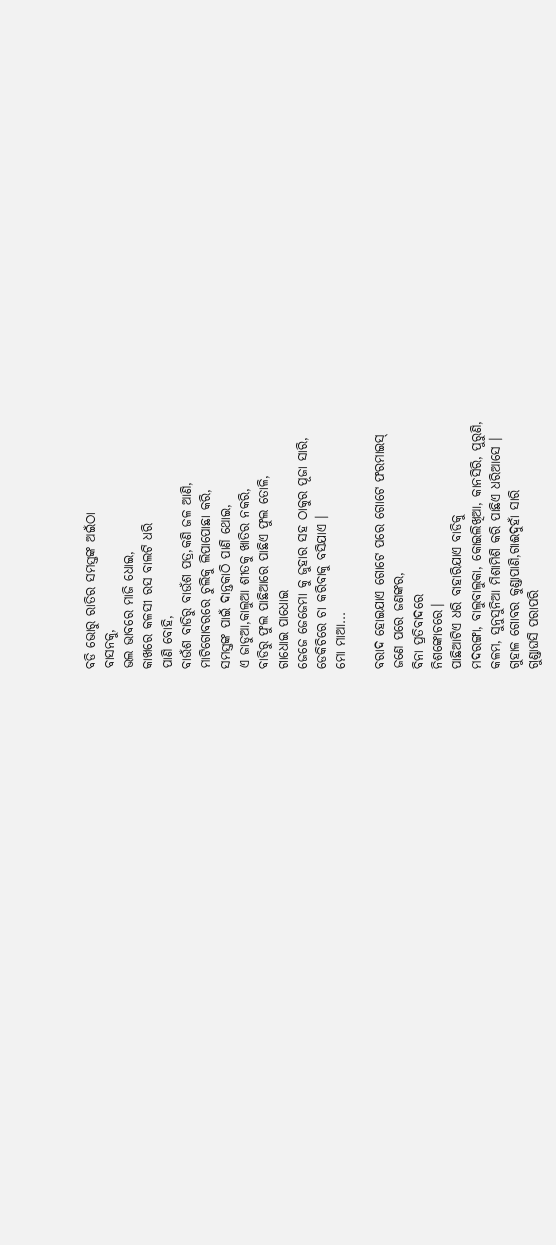ବଡି ଭୋରୁ ରାତିର ସମସ୍ତଙ୍କ ଅଇଁଠା
ବାସନକୁ,
ଭଲ ଭାବରେ ମାଜି ଧୋଇ,
କାଖରେ କଳସୀ ରସ ବାଲଟି ଧରି
ପାଣି ବୋହି,
ବାଉଁଶ ବାଡିରୁ ବାଉଁଶ ପତ୍ର,କଣି ଜଳ ଆଣି,
ମାଟିଗୋବରରେ ଚୁଲିକୁ ଲିପାପୋଛା କରି,
ସମସ୍ତଙ୍କ ପାଇଁ ଦାନ୍ତକାଠି ପାଣି ଥୋଇ,
ଏ ଜାଡୁଆ,କାଲୁଆ ଶୀତକୁ ଖାତିର ନକରି,
ବାଡିରୁ ଫୁଲ ପାଛିଆରେ ପାଛିଏ ଫୁଲ ତୋଳି,
ଗାଧୋଇ ପାଧୋଇ
ଜେଜେ ଜେଜେମା କୁ ଜୁହାର ସହ ଠାକୁର ପୂଜା ସାରି,
ଡେକିଚିରେ ଚା କରିବାକୁ ବସିଯାଏ ।
ମୋ ମାଆ...

ବରାଦ ହୋଇଯାଏ ଗୋଟେ ପରେ ଗୋଟେ ଫରମାଇସ୍
ଜଣେ ପରେ ଜଣଙ୍କର,
ବିନା ପ୍ରତିବାଦରେ
ନିଶଙ୍କୋଚରେ।
ପାଛିଆଟିଏ ଧରି ବାହାରିଯାଏ ବାଡିକୁ
ମଦରଙ୍ଗା, ବାଲୁବାଲୁକା, କୋଇଲିଖିଆ, କାନସିରି, ପୁରୁଣି,
କଳମ, ସୁନୁସୁନିଆ ମିଶାମିଶି କରି ପାଛିଏ ଧରିଆସେ ।
ଗୁହାଳ ଗୋବର କୁଣ୍ଡାପାଣି,ଗାଈଦୁହାଁ ସାରି
ଗୁଣ୍ଡାଘସି ପରାପରି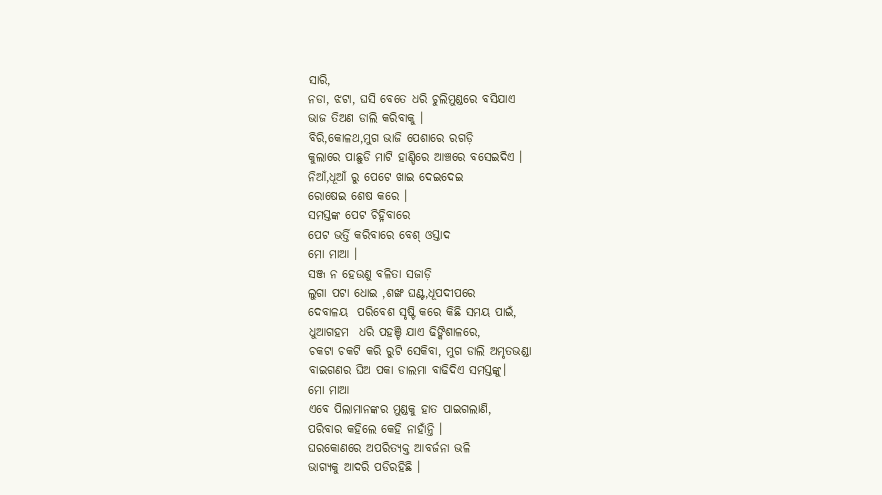ସାରି,
ନଡା, ଝଟା, ଘସି ବେତେ ଧରି ଚୁଲିମୁଣ୍ଡରେ ବସିଯାଏ
ଭାଜ ତିଅଣ ଡାଲି କରିବାକୁ ।
ବିରି,କୋଳଥ,ମୁଗ ଭାଜି ପେଶାରେ ରଗଡ଼ି
କୁଲାରେ ପାଛୁଡି ମାଟି ହାଣ୍ଡିରେ ଆଞ୍ଚରେ ବସେଇଦିଏ ।
ନିଆଁ,ଧୂଆଁ ରୁ ପେଟେ ଖାଇ ଦେଇଦେଇ
ରୋଷେଇ ଶେଷ କରେ ।
ସମସ୍ତଙ୍କ ପେଟ ଚିହ୍ନିବାରେ
ପେଟ ଭର୍ତ୍ତି କରିବାରେ ବେଶ୍ ଓସ୍ତାଦ
ମୋ ମାଆ ।
ସଞ୍ଜ ନ ହେଉଣୁ ବଳିତା ସଜାଡ଼ି
ଲୁଗା ପଟା ଧୋଇ ,ଶଙ୍ଖ ଘଣ୍ଟ,ଧୂପଦୀପରେ
ଦେବାଳୟ  ପରିବେଶ ସୃଷ୍ଟି କରେ କିଛି ସମୟ ପାଇଁ,
ଧୁଆଗହମ  ଧରି ପହଞ୍ଚି ଯାଏ ଢିଙ୍କିଶାଳରେ,
ଚକଟା ଚକଟି କରି ରୁଟି ସେକିବା, ମୁଗ ଡାଲି ଅମୃତଭଣ୍ଡା
ବାଇଗଣର ଘିଅ ପକା ଡାଲମା ବାଢିଦିଏ ସମସ୍ତଙ୍କୁ।
ମୋ ମାଆ
ଏବେ ପିଲାମାନଙ୍କର ମୁଣ୍ଡକୁ ହାତ ପାଇଗଲାଣି,
ପରିବାର କହିଲେ କେହି ନାହାଁନ୍ତି ।
ଘରକୋଣରେ ଅପରିତ୍ୟକ୍ତ ଆବର୍ଜନା ଭଳି
ଭାଗ୍ୟକୁ ଆଦରି ପଡିରହିଛି ।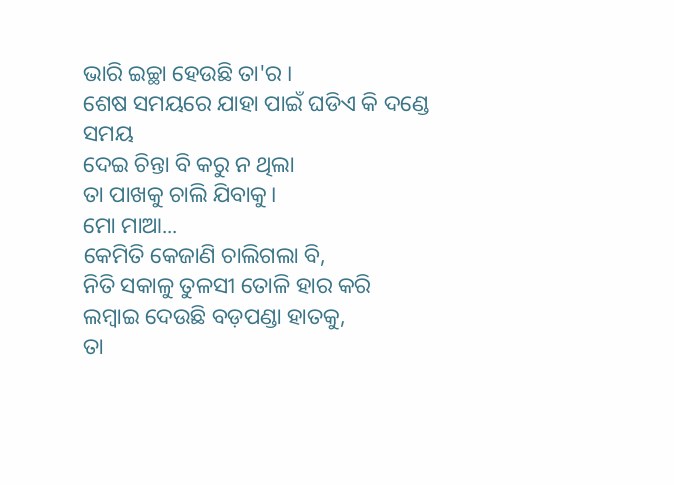ଭାରି ଇଚ୍ଛା ହେଉଛି ତା'ର ।
ଶେଷ ସମୟରେ ଯାହା ପାଇଁ ଘଡିଏ କି ଦଣ୍ଡେ ସମୟ
ଦେଇ ଚିନ୍ତା ବି କରୁ ନ ଥିଲା
ତା ପାଖକୁ ଚାଲି ଯିବାକୁ।
ମୋ ମାଆ...
କେମିତି କେଜାଣି ଚାଲିଗଲା ବି,
ନିତି ସକାଳୁ ତୁଳସୀ ତୋଳି ହାର କରି
ଲମ୍ବାଇ ଦେଉଛି ବଡ଼ପଣ୍ଡା ହାତକୁ,
ତା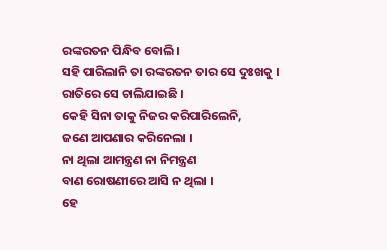ରଙ୍କରତନ ପିନ୍ଧିବ ବୋଲି।
ସହି ପାରିଲାନି ତା ରଙ୍କରତନ ତାର ସେ ଦୁଃଖକୁ ।
ରାତିରେ ସେ ଚାଲିଯାଇଛି ।
କେହି ସିନା ତାକୁ ନିଜର କରିପାରିଲେନି,
ଜଣେ ଆପଣାର କରିନେଲା ।
ନା ଥିଲା ଆମନ୍ତ୍ରଣ ନା ନିମନ୍ତ୍ରଣ
ବାଣ ରୋଷଣୀରେ ଆସି ନ ଥିଲା ।
ହେ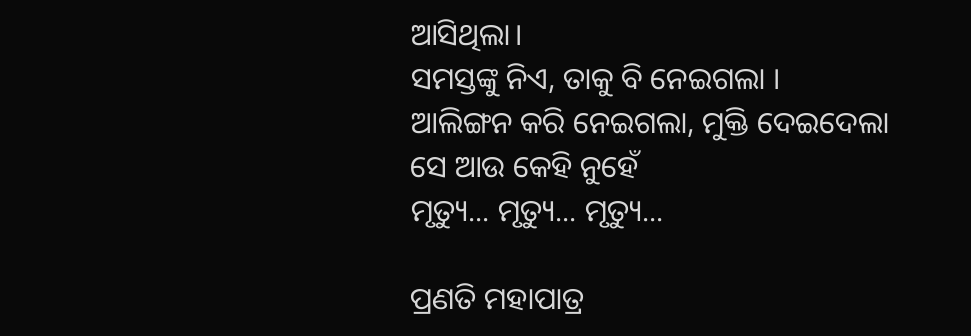ଆସିଥିଲା।
ସମସ୍ତଙ୍କୁ ନିଏ, ତାକୁ ବି ନେଇଗଲା ।
ଆଲିଙ୍ଗନ କରି ନେଇଗଲା, ମୁକ୍ତି ଦେଇଦେଲା
ସେ ଆଉ କେହି ନୁହେଁ
ମୃତ୍ୟୁ... ମୃତ୍ୟୁ... ମୃତ୍ୟୁ...

ପ୍ରଣତି ମହାପାତ୍ର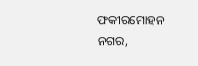ଫକୀରମୋହନ ନଗର,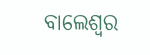ବାଲେଶ୍ଵର